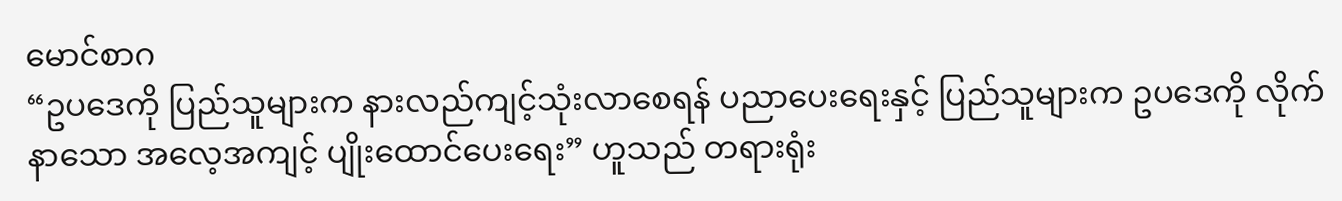မောင်စာဂ
“ဥပဒေကို ပြည်သူများက နားလည်ကျင့်သုံးလာစေရန် ပညာပေးရေးနှင့် ပြည်သူများက ဥပဒေကို လိုက်နာသော အလေ့အကျင့် ပျိုးထောင်ပေးရေး” ဟူသည် တရားရုံး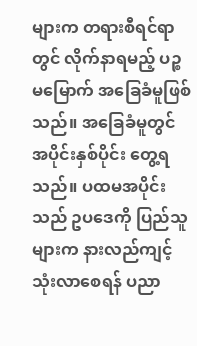များက တရားစီရင်ရာတွင် လိုက်နာရမည့် ပဉ္စမမြောက် အခြေခံမူဖြစ်သည်။ အခြေခံမူတွင် အပိုင်းနှစ်ပိုင်း တွေ့ရသည်။ ပထမအပိုင်းသည် ဥပဒေကို ပြည်သူများက နားလည်ကျင့်သုံးလာစေရန် ပညာ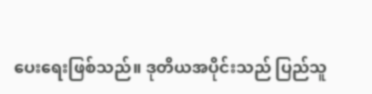ပေးရေးဖြစ်သည်။ ဒုတိယအပိုင်းသည် ပြည်သူ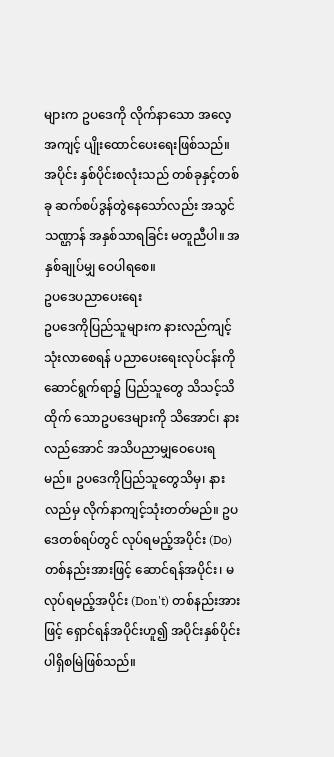များက ဥပဒေကို လိုက်နာသော အလေ့အကျင့် ပျိုးထောင်ပေးရေးဖြစ်သည်။ အပိုင်း နှစ်ပိုင်းစလုံးသည် တစ်ခုနှင့်တစ်ခု ဆက်စပ်ဒွန်တွဲနေသော်လည်း အသွင်သဏ္ဌာန် အနှစ်သာရခြင်း မတူညီပါ။ အနှစ်ချုပ်မျှ ဝေပါရစေ။
ဥပဒေပညာပေးရေး
ဥပဒေကိုပြည်သူများက နားလည်ကျင့်သုံးလာစေရန် ပညာပေးရေးလုပ်ငန်းကို ဆောင်ရွက်ရာ၌ ပြည်သူတွေ သိသင့်သိထိုက် သောဥပဒေများကို သိအောင်၊ နားလည်အောင် အသိပညာမျှဝေပေးရမည်။ ဥပဒေကိုပြည်သူတွေသိမှ၊ နားလည်မှ လိုက်နာကျင့်သုံးတတ်မည်။ ဥပဒေတစ်ရပ်တွင် လုပ်ရမည့်အပိုင်း (Do) တစ်နည်းအားဖြင့် ဆောင်ရန်အပိုင်း၊ မလုပ်ရမည့်အပိုင်း (Don't) တစ်နည်းအားဖြင့် ရှောင်ရန်အပိုင်းဟူ၍ အပိုင်းနှစ်ပိုင်း ပါရှိစမြဲဖြစ်သည်။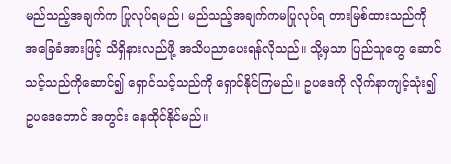မည်သည့်အချက်က ပြုလုပ်ရမည်၊ မည်သည့်အချက်ကမပြုလုပ်ရ တားမြစ်ထားသည်ကို အခြေခံအားဖြင့် သိရှိနားလည်ဖို့ အသိပညာပေးရန်လိုသည်။ သို့မှသာ ပြည်သူတွေ ဆောင်သင့်သည်ကိုဆောင်၍ ရှောင်သင့်သည်ကို ရှောင်နိုင်ကြမည်။ ဥပဒေကို လိုက်နာကျင့်သုံး၍ ဥပဒေဘောင် အတွင်း နေထိုင်နိုင်မည်။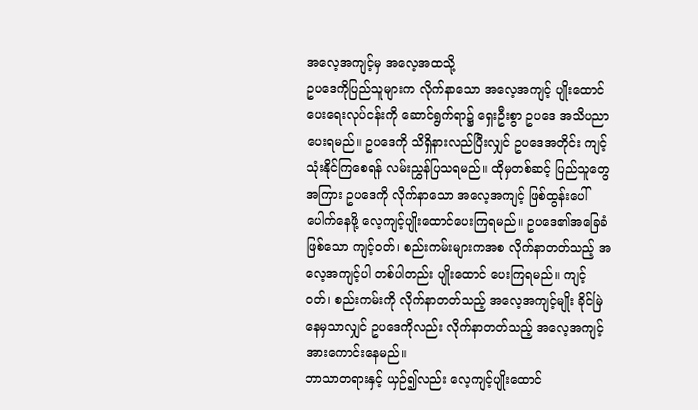အလေ့အကျင့်မှ အလေ့အထသို့
ဥပဒေကိုပြည်သူများက လိုက်နာသော အလေ့အကျင့် ပျိုးထောင်ပေးရေးလုပ်ငန်းကို ဆောင်ရွက်ရာ၌ ရှေးဦးစွာ ဥပဒေ အသိပညာပေးရမည်။ ဥပဒေကို သိရှိနားလည်ပြီးလျှင် ဥပဒေအတိုင်း ကျင့်သုံးနိုင်ကြစေရန် လမ်းညွှန်ပြသရမည်။ ထိုမှတစ်ဆင့် ပြည်သူတွေအကြား ဥပဒေကို လိုက်နာသော အလေ့အကျင့် ဖြစ်ထွန်းပေါ်ပေါက်နေဖို့ လေ့ကျင့်ပျိုးထောင်ပေးကြရမည်။ ဥပဒေ၏အခြေခံဖြစ်သော ကျင့်ဝတ်၊ စည်းကမ်းများကအစ လိုက်နာတတ်သည့် အလေ့အကျင့်ပါ တစ်ပါတည်း ပျိုးထောင် ပေးကြရမည်။ ကျင့်ဝတ်၊ စည်းကမ်းကို လိုက်နာတတ်သည့် အလေ့အကျင့်မျိုး ခိုင်မြဲနေမှသာလျှင် ဥပဒေကိုလည်း လိုက်နာတတ်သည့် အလေ့အကျင့် အားကောင်းနေမည်။
ဘာသာတရားနှင့် ယှဉ်၍လည်း လေ့ကျင့်ပျိုးထောင်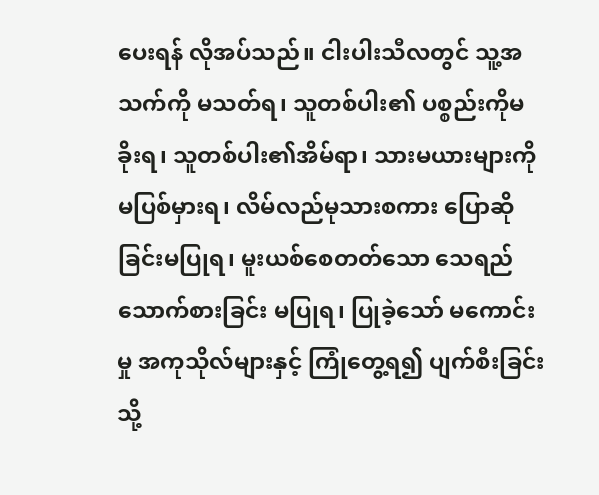ပေးရန် လိုအပ်သည်။ ငါးပါးသီလတွင် သူ့အသက်ကို မသတ်ရ၊ သူတစ်ပါး၏ ပစ္စည်းကိုမခိုးရ၊ သူတစ်ပါး၏အိမ်ရာ၊ သားမယားများကို မပြစ်မှားရ၊ လိမ်လည်မုသားစကား ပြောဆိုခြင်းမပြုရ၊ မူးယစ်စေတတ်သော သေရည်သောက်စားခြင်း မပြုရ၊ ပြုခဲ့သော် မကောင်းမှု အကုသိုလ်များနှင့် ကြုံတွေ့ရ၍ ပျက်စီးခြင်းသို့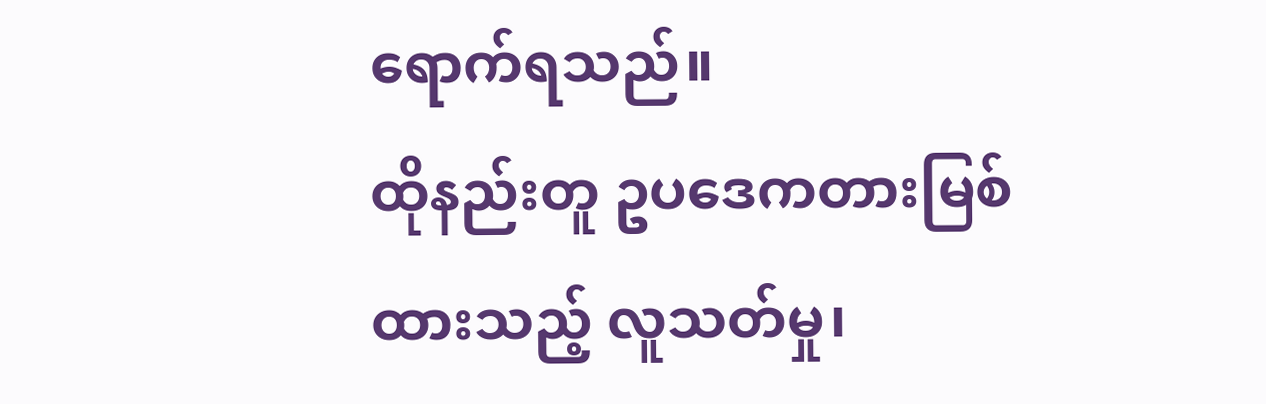ရောက်ရသည်။
ထိုနည်းတူ ဥပဒေကတားမြစ်ထားသည့် လူသတ်မှု၊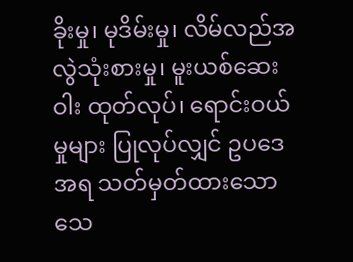ခိုးမှု၊ မုဒိမ်းမှု၊ လိမ်လည်အလွဲသုံးစားမှု၊ မူးယစ်ဆေးဝါး ထုတ်လုပ်၊ ရောင်းဝယ်မှုများ ပြုလုပ်လျှင် ဥပဒေအရ သတ်မှတ်ထားသော သေ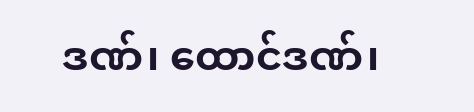ဒဏ်၊ ထောင်ဒဏ်၊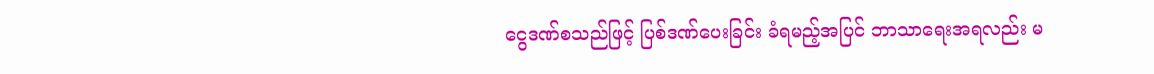ငွေဒဏ်စသည်ဖြင့် ပြစ်ဒဏ်ပေးခြင်း ခံရမည့်အပြင် ဘာသာရေးအရလည်း မ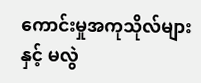ကောင်းမှုအကုသိုလ်များနှင့် မလွဲ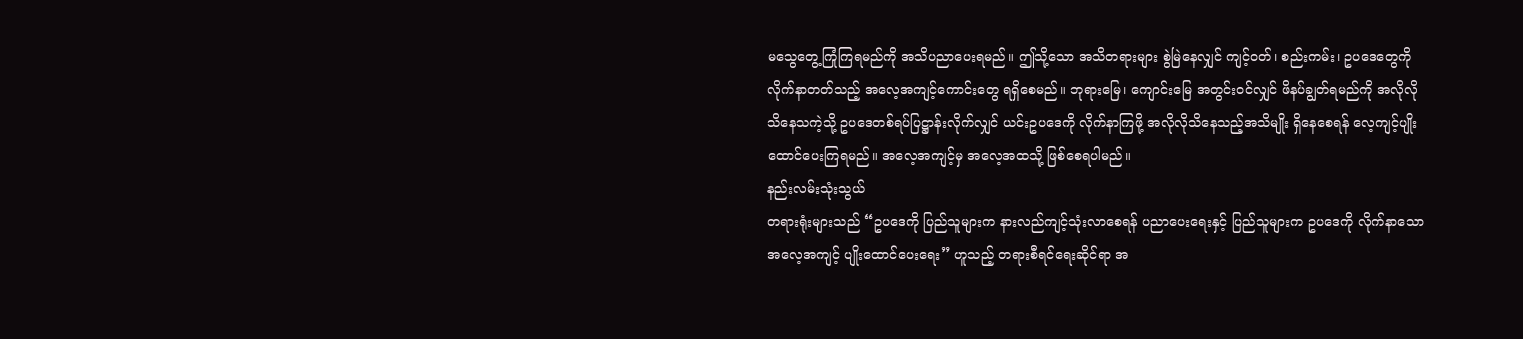မသွေတွေ့ကြုံကြရမည်ကို အသိပညာပေးရမည်။ ဤသို့သော အသိတရားများ စွဲမြဲနေလျှင် ကျင့်ဝတ်၊ စည်းကမ်း၊ ဥပဒေတွေကို လိုက်နာတတ်သည့် အလေ့အကျင့်ကောင်းတွေ ရရှိစေမည်။ ဘုရားမြေ၊ ကျောင်းမြေ အတွင်းဝင်လျှင် ဖိနပ်ချွတ်ရမည်ကို အလိုလိုသိနေသကဲ့သို့ ဥပဒေတစ်ရပ်ပြဋ္ဌာန်းလိုက်လျှင် ယင်းဥပဒေကို လိုက်နာကြဖို့ အလိုလိုသိနေသည့်အသိမျိုး ရှိနေစေရန် လေ့ကျင့်ပျိုးထောင်ပေးကြရမည်။ အလေ့အကျင့်မှ အလေ့အထသို့ ဖြစ်စေရပါမည်။
နည်းလမ်းသုံးသွယ်
တရားရုံးများသည် “ဥပဒေကို ပြည်သူများက နားလည်ကျင့်သုံးလာစေရန် ပညာပေးရေးနှင့် ပြည်သူများက ဥပဒေကို လိုက်နာသော အလေ့အကျင့် ပျိုးထောင်ပေးရေး” ဟူသည့် တရားစီရင်ရေးဆိုင်ရာ အ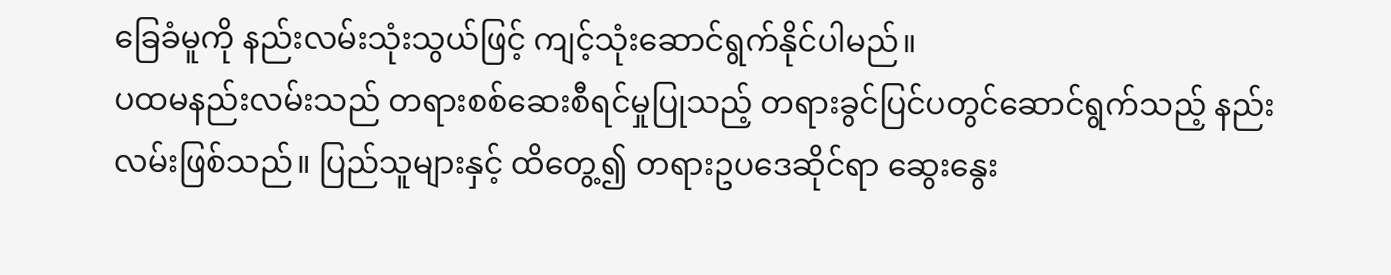ခြေခံမူကို နည်းလမ်းသုံးသွယ်ဖြင့် ကျင့်သုံးဆောင်ရွက်နိုင်ပါမည်။
ပထမနည်းလမ်းသည် တရားစစ်ဆေးစီရင်မှုပြုသည့် တရားခွင်ပြင်ပတွင်ဆောင်ရွက်သည့် နည်းလမ်းဖြစ်သည်။ ပြည်သူများနှင့် ထိတွေ့၍ တရားဥပဒေဆိုင်ရာ ဆွေးနွေး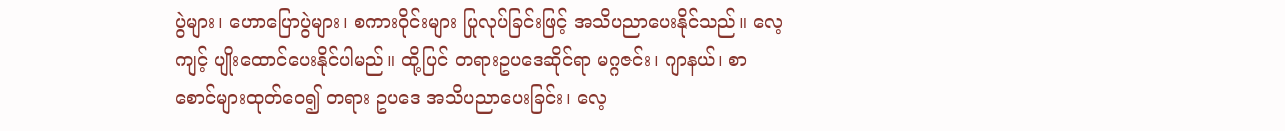ပွဲများ၊ ဟောပြောပွဲများ၊ စကားဝိုင်းများ ပြုလုပ်ခြင်းဖြင့် အသိပညာပေးနိုင်သည်။ လေ့ကျင့် ပျိုးထောင်ပေးနိုင်ပါမည်။ ထို့ပြင် တရားဥပဒေဆိုင်ရာ မဂ္ဂဇင်း၊ ဂျာနယ်၊ စာစောင်များထုတ်ဝေ၍ တရား ဥပဒေ အသိပညာပေးခြင်း၊ လေ့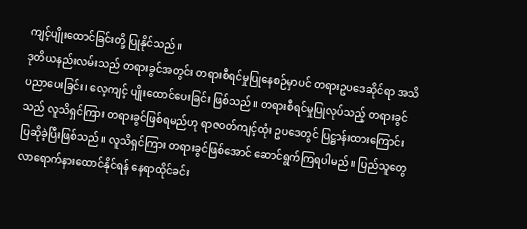ကျင့်ပျိုးထောင်ခြင်းတို့ ပြုနိုင်သည်။
ဒုတိယနည်းလမ်းသည် တရားခွင်အတွင်း တရားစီရင်မှုပြုနေစဉ်မှာပင် တရားဥပဒေဆိုင်ရာ အသိပညာပေးခြင်း၊ လေ့ကျင့် ပျိုးထောင်ပေးခြင်း ဖြစ်သည်။ တရားစီရင်မှုပြုလုပ်သည့် တရားခွင်သည် လူသိရှင်ကြား တရားခွင်ဖြစ်ရမည်ဟု ရာဇဝတ်ကျင့်ထုံး ဥပဒေတွင် ပြဋ္ဌာန်းထားကြောင်း ပြဆိုခဲ့ပြီးဖြစ်သည်။ လူသိရှင်ကြား တရားခွင်ဖြစ်အောင် ဆောင်ရွက်ကြရပါမည်။ ပြည်သူတွေ လာရောက်နားထောင်နိုင်ရန် နေရာထိုင်ခင်း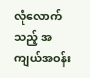လုံလောက်သည့် အကျယ်အဝန်း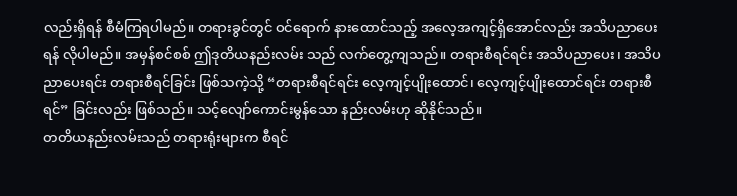လည်းရှိရန် စီမံကြရပါမည်။ တရားခွင်တွင် ဝင်ရောက် နားထောင်သည့် အလေ့အကျင့်ရှိအောင်လည်း အသိပညာပေးရန် လိုပါမည်။ အမှန်စင်စစ် ဤဒုတိယနည်းလမ်း သည် လက်တွေ့ကျသည်။ တရားစီရင်ရင်း အသိပညာပေး၊ အသိပညာပေးရင်း တရားစီရင်ခြင်း ဖြစ်သကဲ့သို့ “တရားစီရင်ရင်း လေ့ကျင့်ပျိုးထောင်၊ လေ့ကျင့်ပျိုးထောင်ရင်း တရားစီရင်” ခြင်းလည်း ဖြစ်သည်။ သင့်လျော်ကောင်းမွန်သော နည်းလမ်းဟု ဆိုနိုင်သည်။
တတိယနည်းလမ်းသည် တရားရုံးများက စီရင်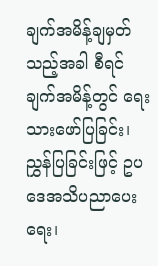ချက်အမိန့်ချမှတ်သည့်အခါ စီရင်ချက်အမိန့်တွင် ရေးသားဖော်ပြခြင်း၊ ညွှန်ပြခြင်းဖြင့် ဥပဒေအသိပညာပေးရေး၊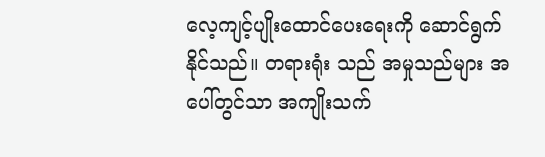လေ့ကျင့်ပျိုးထောင်ပေးရေးကို ဆောင်ရွက်နိုင်သည်။ တရားရုံး သည် အမှုသည်များ အပေါ်တွင်သာ အကျိုးသက်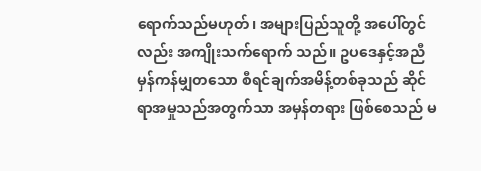ရောက်သည်မဟုတ်၊ အများပြည်သူတို့ အပေါ်တွင်လည်း အကျိုးသက်ရောက် သည်။ ဥပဒေနှင့်အညီ မှန်ကန်မျှတသော စီရင်ချက်အမိန့်တစ်ခုသည် ဆိုင်ရာအမှုသည်အတွက်သာ အမှန်တရား ဖြစ်စေသည် မ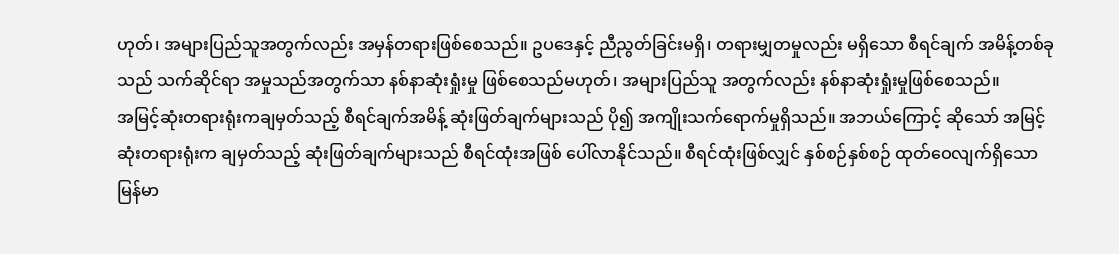ဟုတ်၊ အများပြည်သူအတွက်လည်း အမှန်တရားဖြစ်စေသည်။ ဥပဒေနှင့် ညီညွတ်ခြင်းမရှိ၊ တရားမျှတမှုလည်း မရှိသော စီရင်ချက် အမိန့်တစ်ခုသည် သက်ဆိုင်ရာ အမှုသည်အတွက်သာ နစ်နာဆုံးရှုံးမှု ဖြစ်စေသည်မဟုတ်၊ အများပြည်သူ အတွက်လည်း နစ်နာဆုံးရှုံးမှုဖြစ်စေသည်။
အမြင့်ဆုံးတရားရုံးကချမှတ်သည့် စီရင်ချက်အမိန့် ဆုံးဖြတ်ချက်များသည် ပို၍ အကျိုးသက်ရောက်မှုရှိသည်။ အဘယ်ကြောင့် ဆိုသော် အမြင့်ဆုံးတရားရုံးက ချမှတ်သည့် ဆုံးဖြတ်ချက်များသည် စီရင်ထုံးအဖြစ် ပေါ်လာနိုင်သည်။ စီရင်ထုံးဖြစ်လျှင် နှစ်စဉ်နှစ်စဉ် ထုတ်ဝေလျက်ရှိသော မြန်မာ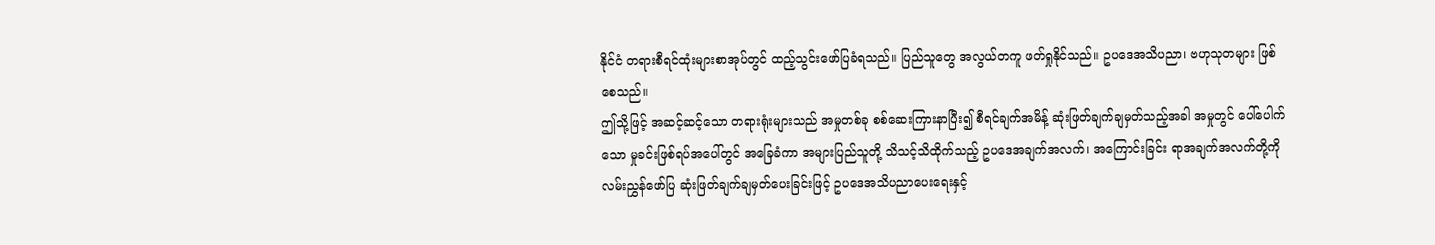နိုင်ငံ တရားစီရင်ထုံးများစာအုပ်တွင် ထည့်သွင်းဖော်ပြခံရသည်။ ပြည်သူတွေ အလွယ်တကူ ဖတ်ရှုနိုင်သည်။ ဥပဒေအသိပညာ၊ ဗဟုသုတများ ဖြစ်စေသည်။
ဤသို့ဖြင့် အဆင့်ဆင့်သော တရားရုံးများသည် အမှုတစ်ခု စစ်ဆေးကြားနာပြီး၍ စီရင်ချက်အမိန့် ဆုံးဖြတ်ချက်ချမှတ်သည့်အခါ အမှုတွင် ပေါ်ပေါက်သော မှုခင်းဖြစ်ရပ်အပေါ်တွင် အခြေခံကာ အများပြည်သူတို့ သိသင့်သိထိုက်သည့် ဥပဒေအချက်အလက်၊ အကြောင်းခြင်း ရာအချက်အလက်တို့ကို လမ်းညွှန်ဖော်ပြ ဆုံးဖြတ်ချက်ချမှတ်ပေးခြင်းဖြင့် ဥပဒေအသိပညာပေးရေးနှင့်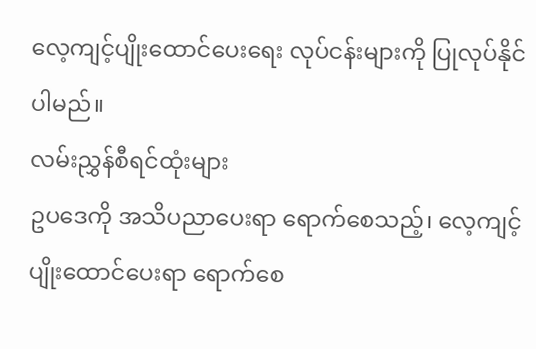လေ့ကျင့်ပျိုးထောင်ပေးရေး လုပ်ငန်းများကို ပြုလုပ်နိုင်ပါမည်။
လမ်းညွှန်စီရင်ထုံးများ
ဥပဒေကို အသိပညာပေးရာ ရောက်စေသည့်၊ လေ့ကျင့်ပျိုးထောင်ပေးရာ ရောက်စေ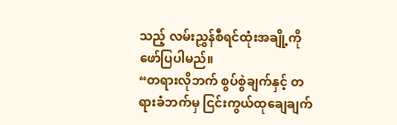သည့် လမ်းညွှန်စီရင်ထုံးအချို့ကို ဖော်ပြပါမည်။
“တရားလိုဘက် စွပ်စွဲချက်နှင့် တရားခံဘက်မှ ငြင်းကွယ်ထုချေချက်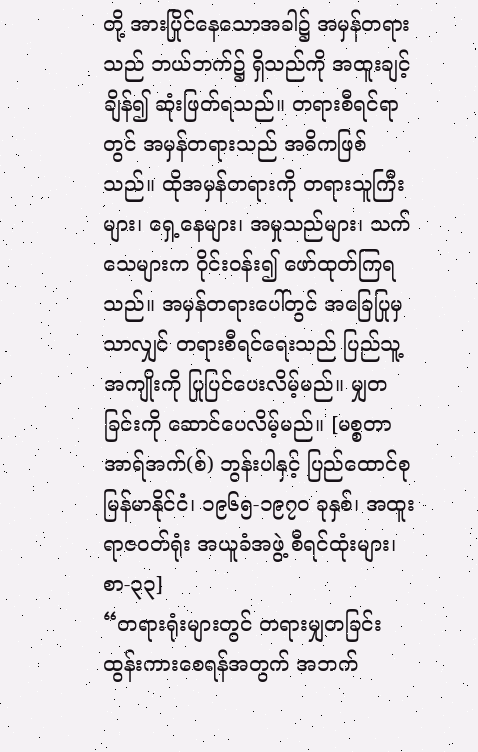တို့ အားပြိုင်နေသောအခါ၌ အမှန်တရားသည် ဘယ်ဘက်၌ ရှိသည်ကို အထူးချင့်ချိန်၍ ဆုံးဖြတ်ရသည်။ တရားစီရင်ရာတွင် အမှန်တရားသည် အဓိကဖြစ်သည်။ ထိုအမှန်တရားကို တရားသူကြီးများ၊ ရှေ့နေများ၊ အမှုသည်များ၊ သက်သေများက ဝိုင်းဝန်း၍ ဖော်ထုတ်ကြရသည်။ အမှန်တရားပေါ်တွင် အခြေပြုမှသာလျှင် တရားစီရင်ရေးသည် ပြည်သူ့အကျိုးကို ပြုပြင်ပေးလိမ့်မည်။ မျှတခြင်းကို ဆောင်ပေလိမ့်မည်။ [မစ္စတာ အာရ်အက်(စ်) ဘွန်းပါနှင့် ပြည်ထောင်စုမြန်မာနိုင်ငံ၊ ၁၉၆၅-၁၉၇၀ ခုနှစ်၊ အထူးရာဇဝတ်ရုံး အယူခံအဖွဲ့ စီရင်ထုံးများ၊ စာ-၃၃]
“တရားရုံးများတွင် တရားမျှတခြင်း ထွန်းကားစေရန်အတွက် အဘက်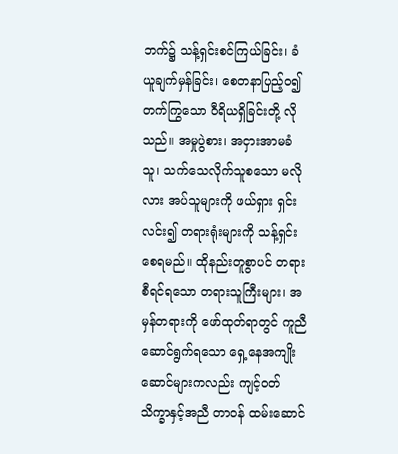ဘက်၌ သန့်ရှင်းစင်ကြယ်ခြင်း၊ ခံယူချက်မှန်ခြင်း၊ စေတနာပြည့်ဝ၍ တက်ကြွသော ဝီရိယရှိခြင်းတို့ လိုသည်။ အမှုပွဲစား၊ အငှားအာမခံသူ၊ သက်သေလိုက်သူစသော မလိုလား အပ်သူများကို ဖယ်ရှား ရှင်းလင်း၍ တရားရုံးများကို သန့်ရှင်းစေရမည်။ ထိုနည်းတူစွာပင် တရားစီရင်ရသော တရားသူကြီးများ၊ အမှန်တရားကို ဖော်ထုတ်ရာတွင် ကူညီဆောင်ရွက်ရသော ရှေ့နေအကျိုးဆောင်များကလည်း ကျင့်ဝတ်သိက္ခာနှင့်အညီ တာဝန် ထမ်းဆောင်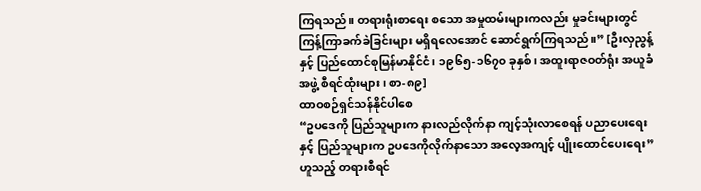ကြရသည်။ တရားရုံးစာရေး စသော အမှုထမ်းများကလည်း မှုခင်းများတွင် ကြန့်ကြာခက်ခဲခြင်းများ မရှိရလေအောင် ဆောင်ရွက်ကြရသည်။” [ဦးလှညွန့်နှင့် ပြည်ထောင်စုမြန်မာနိုင်ငံ၊ ၁၉၆၅-၁၆၇၀ ခုနှစ်၊ အထူးရာဇဝတ်ရုံး အယူခံအဖွဲ့ စီရင်ထုံးများ၊ စာ-၈၉]
ထာဝစဉ်ရှင်သန်နိုင်ပါစေ
“ဥပဒေကို ပြည်သူများက နားလည်လိုက်နာ ကျင့်သုံးလာစေရန် ပညာပေးရေးနှင့် ပြည်သူများက ဥပဒေကိုလိုက်နာသော အလေ့အကျင့် ပျိုးထောင်ပေးရေး” ဟူသည့် တရားစီရင်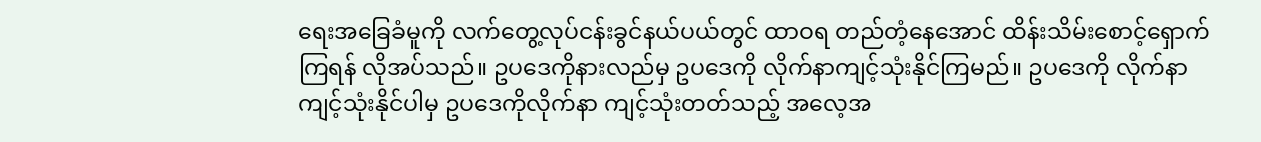ရေးအခြေခံမူကို လက်တွေ့လုပ်ငန်းခွင်နယ်ပယ်တွင် ထာဝရ တည်တံ့နေအောင် ထိန်းသိမ်းစောင့်ရှောက်ကြရန် လိုအပ်သည်။ ဥပဒေကိုနားလည်မှ ဥပဒေကို လိုက်နာကျင့်သုံးနိုင်ကြမည်။ ဥပဒေကို လိုက်နာကျင့်သုံးနိုင်ပါမှ ဥပဒေကိုလိုက်နာ ကျင့်သုံးတတ်သည့် အလေ့အ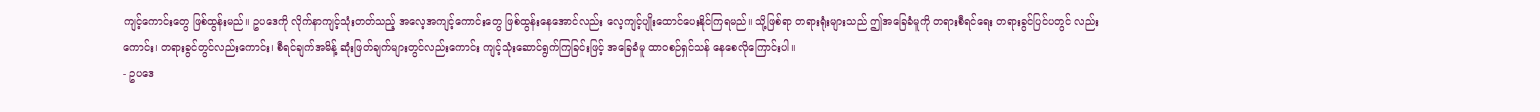ကျင့်ကောင်းတွေ ဖြစ်ထွန်းမည်။ ဥပဒေကို လိုက်နာကျင့်သုံးတတ်သည့် အလေ့အကျင့်ကောင်းတွေ ဖြစ်ထွန်းနေအောင်လည်း လေ့ကျင့်ပျိုးထောင်ပေးနိုင်ကြရမည်။ သို့ဖြစ်ရာ တရားရုံးများသည် ဤအခြေခံမူကို တရားစီရင်ရေး တရားခွင်ပြင်ပတွင် လည်းကောင်း၊ တရားခွင်တွင်လည်းကောင်း၊ စီရင်ချက်အမိန့် ဆုံးဖြတ်ချက်များတွင်လည်းကောင်း ကျင့်သုံးဆောင်ရွက်ကြခြင်းဖြင့် အခြေခံမူ ထာဝစဉ်ရှင်သန် နေစေလိုကြောင်းပါ။
- ဥပဒေ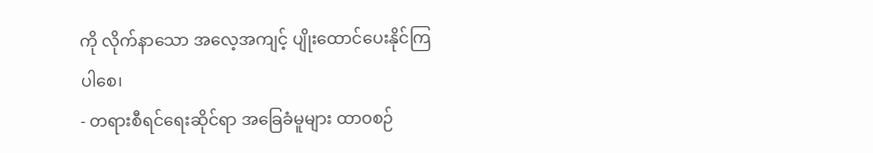ကို လိုက်နာသော အလေ့အကျင့် ပျိုးထောင်ပေးနိုင်ကြပါစေ၊
- တရားစီရင်ရေးဆိုင်ရာ အခြေခံမူများ ထာဝစဉ်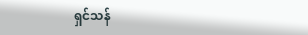ရှင်သန်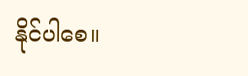နိုင်ပါစေ။